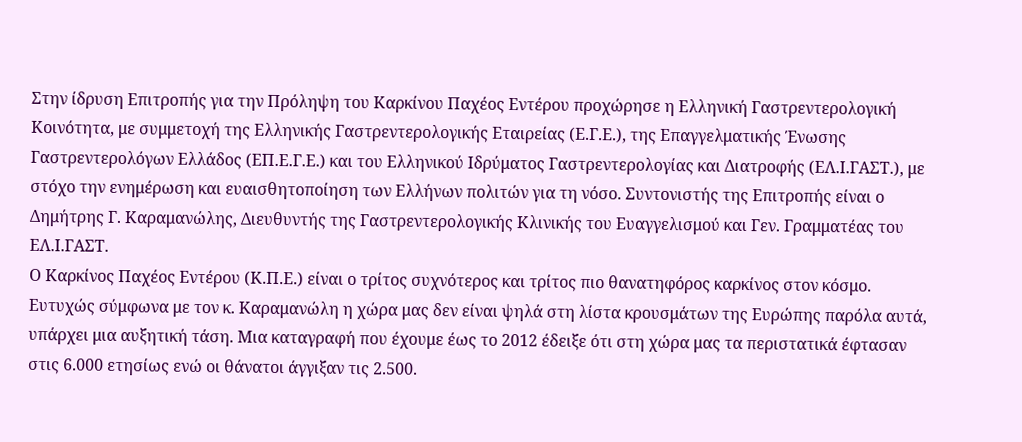Στην ίδρυση Επιτροπής για την Πρόληψη του Καρκίνου Παχέος Εντέρου προχώρησε η Ελληνική Γαστρεντερολογική Κοινότητα, με συμμετοχή της Ελληνικής Γαστρεντερολογικής Εταιρείας (Ε.Γ.Ε.), της Επαγγελματικής Ένωσης Γαστρεντερολόγων Ελλάδος (ΕΠ.Ε.Γ.Ε.) και του Ελληνικού Ιδρύματος Γαστρεντερολογίας και Διατροφής (ΕΛ.Ι.ΓΑΣΤ.), με στόχο την ενημέρωση και ευαισθητοποίηση των Ελλήνων πολιτών για τη νόσο. Συντονιστής της Επιτροπής είναι ο Δημήτρης Γ. Καραμανώλης, Διευθυντής της Γαστρεντερολογικής Κλινικής του Ευαγγελισμού και Γεν. Γραμματέας του ΕΛ.Ι.ΓΑΣΤ.
Ο Καρκίνος Παχέος Εντέρου (Κ.Π.Ε.) είναι ο τρίτος συχνότερος και τρίτος πιο θανατηφόρος καρκίνος στον κόσμο. Ευτυχώς σύμφωνα με τον κ. Καραμανώλη η χώρα μας δεν είναι ψηλά στη λίστα κρουσμάτων της Ευρώπης παρόλα αυτά, υπάρχει μια αυξητική τάση. Μια καταγραφή που έχουμε έως το 2012 έδειξε ότι στη χώρα μας τα περιστατικά έφτασαν στις 6.000 ετησίως ενώ οι θάνατοι άγγιξαν τις 2.500.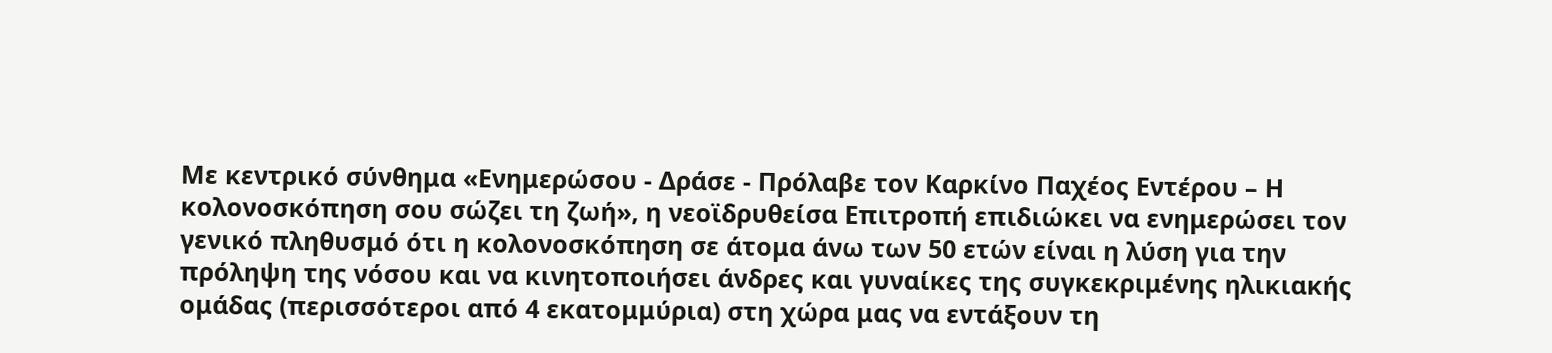Με κεντρικό σύνθημα «Ενημερώσου - Δράσε - Πρόλαβε τον Καρκίνο Παχέος Εντέρου – Η κολονοσκόπηση σου σώζει τη ζωή», η νεοϊδρυθείσα Επιτροπή επιδιώκει να ενημερώσει τον γενικό πληθυσμό ότι η κολονοσκόπηση σε άτομα άνω των 50 ετών είναι η λύση για την πρόληψη της νόσου και να κινητοποιήσει άνδρες και γυναίκες της συγκεκριμένης ηλικιακής ομάδας (περισσότεροι από 4 εκατομμύρια) στη χώρα μας να εντάξουν τη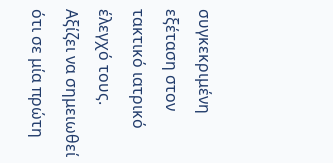συγκεκριμένη εξέταση στον τακτικό ιατρικό έλεγχό τους.
Αξίζει να σημειωθεί ότι σε μία πρώτη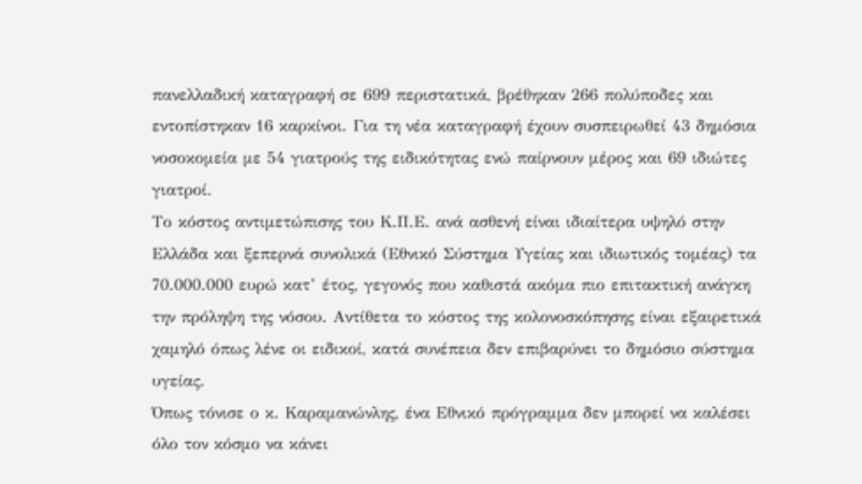πανελλαδική καταγραφή σε 699 περιστατικά, βρέθηκαν 266 πολύποδες και εντοπίστηκαν 16 καρκίνοι. Για τη νέα καταγραφή έχουν συσπειρωθεί 43 δημόσια νοσοκομεία με 54 γιατρούς της ειδικότητας ενώ παίρνουν μέρος και 69 ιδιώτες γιατροί.
Το κόστος αντιμετώπισης του Κ.Π.Ε. ανά ασθενή είναι ιδιαίτερα υψηλό στην Ελλάδα και ξεπερνά συνολικά (Εθνικό Σύστημα Υγείας και ιδιωτικός τομέας) τα 70.000.000 ευρώ κατ’ έτος, γεγονός που καθιστά ακόμα πιο επιτακτική ανάγκη την πρόληψη της νόσου. Αντίθετα το κόστος της κολονοσκόπησης είναι εξαιρετικά χαμηλό όπως λένε οι ειδικοί, κατά συνέπεια δεν επιβαρύνει το δημόσιο σύστημα υγείας.
Όπως τόνισε ο κ. Καραμανώνλης, ένα Εθνικό πρόγραμμα δεν μπορεί να καλέσει όλο τον κόσμο να κάνει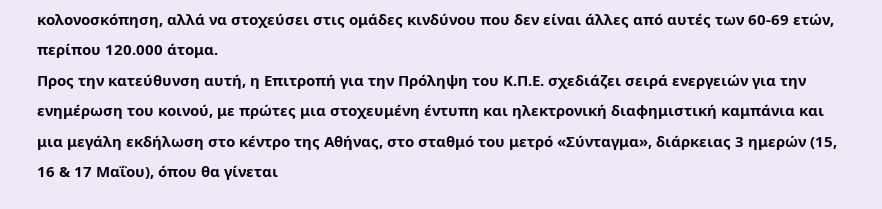κολονοσκόπηση, αλλά να στοχεύσει στις ομάδες κινδύνου που δεν είναι άλλες από αυτές των 60-69 ετών, περίπου 120.000 άτομα.
Προς την κατεύθυνση αυτή, η Επιτροπή για την Πρόληψη του Κ.Π.Ε. σχεδιάζει σειρά ενεργειών για την ενημέρωση του κοινού, με πρώτες μια στοχευμένη έντυπη και ηλεκτρονική διαφημιστική καμπάνια και μια μεγάλη εκδήλωση στο κέντρο της Αθήνας, στο σταθμό του μετρό «Σύνταγμα», διάρκειας 3 ημερών (15, 16 & 17 Μαΐου), όπου θα γίνεται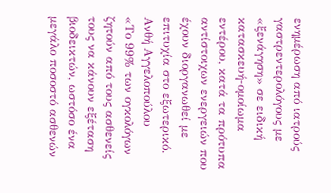ενημέρωση από ιατρούς γαστρεντερολόγους με «ξενάγηση» σε ειδική κατασκευή-ομοίωμα εντέρου, κατά τα πρότυπα αντίστοιχων ενεργειών που έχουν διοργανωθεί με επιτυχία στο εξωτερικό.
Ανθή Αγγελοπούλου
«Το 99% των ογκολόγων ζητούν από τους ασθενείς τους να κάνουν εξέταση βιοδεικτών, ωστόσο ένα μεγάλο ποσοστό ασθενών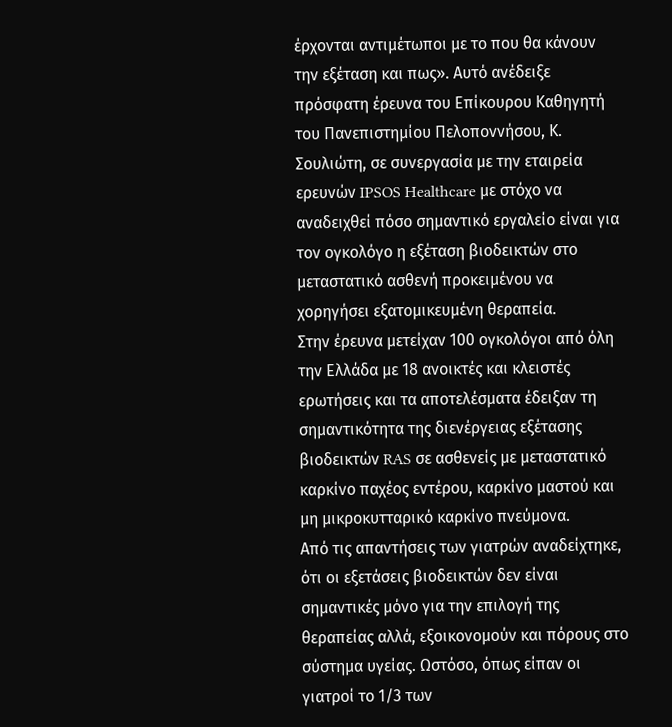έρχονται αντιμέτωποι με το που θα κάνουν την εξέταση και πως». Αυτό ανέδειξε πρόσφατη έρευνα του Επίκουρου Καθηγητή του Πανεπιστημίου Πελοποννήσου, Κ. Σουλιώτη, σε συνεργασία με την εταιρεία ερευνών IPSOS Healthcare με στόχο να αναδειχθεί πόσο σημαντικό εργαλείο είναι για τον ογκολόγο η εξέταση βιοδεικτών στο μεταστατικό ασθενή προκειμένου να χορηγήσει εξατομικευμένη θεραπεία.
Στην έρευνα μετείχαν 100 ογκολόγοι από όλη την Ελλάδα με 18 ανοικτές και κλειστές ερωτήσεις και τα αποτελέσματα έδειξαν τη σημαντικότητα της διενέργειας εξέτασης βιοδεικτών RAS σε ασθενείς με μεταστατικό καρκίνο παχέος εντέρου, καρκίνο μαστού και μη μικροκυτταρικό καρκίνο πνεύμονα.
Από τις απαντήσεις των γιατρών αναδείχτηκε, ότι οι εξετάσεις βιοδεικτών δεν είναι σημαντικές μόνο για την επιλογή της θεραπείας αλλά, εξοικονομούν και πόρους στο σύστημα υγείας. Ωστόσο, όπως είπαν οι γιατροί το 1/3 των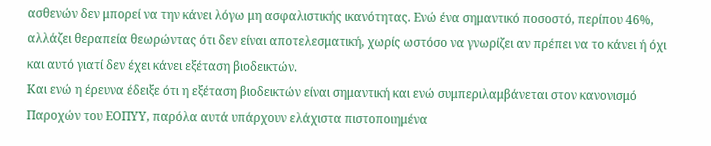ασθενών δεν μπορεί να την κάνει λόγω μη ασφαλιστικής ικανότητας. Ενώ ένα σημαντικό ποσοστό, περίπου 46%, αλλάζει θεραπεία θεωρώντας ότι δεν είναι αποτελεσματική, χωρίς ωστόσο να γνωρίζει αν πρέπει να το κάνει ή όχι και αυτό γιατί δεν έχει κάνει εξέταση βιοδεικτών.
Και ενώ η έρευνα έδειξε ότι η εξέταση βιοδεικτών είναι σημαντική και ενώ συμπεριλαμβάνεται στον κανονισμό Παροχών του ΕΟΠΥΥ, παρόλα αυτά υπάρχουν ελάχιστα πιστοποιημένα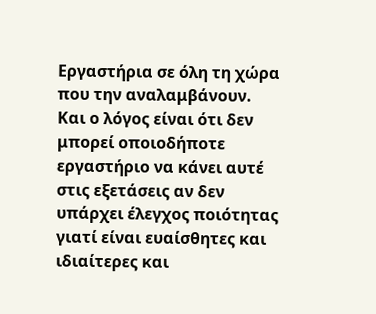Εργαστήρια σε όλη τη χώρα που την αναλαμβάνουν. Και ο λόγος είναι ότι δεν μπορεί οποιοδήποτε εργαστήριο να κάνει αυτέ στις εξετάσεις αν δεν υπάρχει έλεγχος ποιότητας γιατί είναι ευαίσθητες και ιδιαίτερες και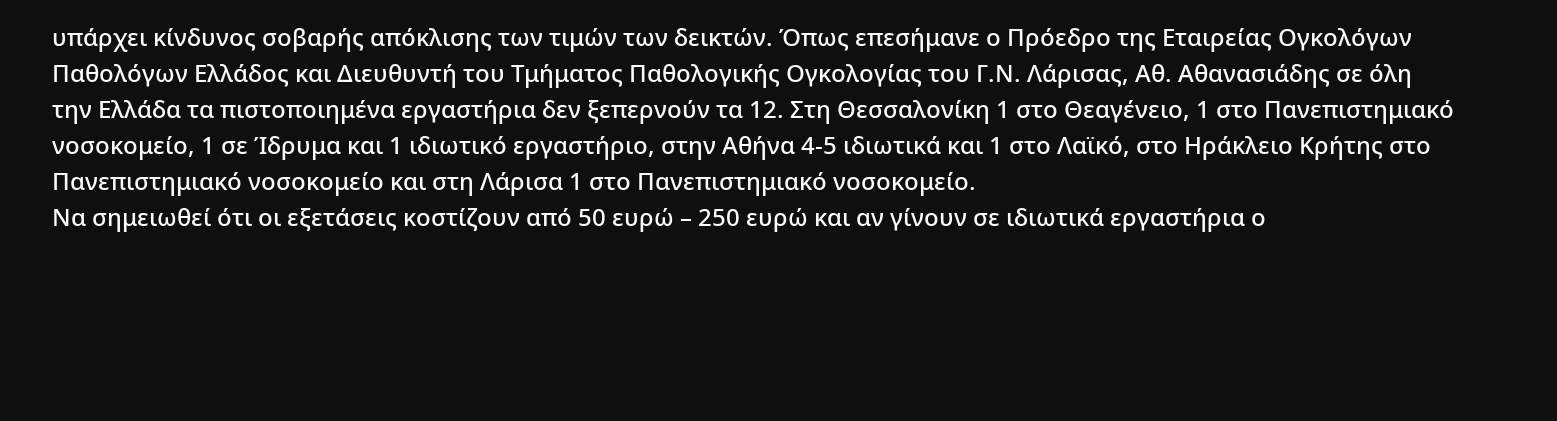υπάρχει κίνδυνος σοβαρής απόκλισης των τιμών των δεικτών. Όπως επεσήμανε ο Πρόεδρο της Εταιρείας Ογκολόγων Παθολόγων Ελλάδος και Διευθυντή του Τμήματος Παθολογικής Ογκολογίας του Γ.Ν. Λάρισας, Αθ. Αθανασιάδης σε όλη την Ελλάδα τα πιστοποιημένα εργαστήρια δεν ξεπερνούν τα 12. Στη Θεσσαλονίκη 1 στο Θεαγένειο, 1 στο Πανεπιστημιακό νοσοκομείο, 1 σε Ίδρυμα και 1 ιδιωτικό εργαστήριο, στην Αθήνα 4-5 ιδιωτικά και 1 στο Λαϊκό, στο Ηράκλειο Κρήτης στο Πανεπιστημιακό νοσοκομείο και στη Λάρισα 1 στο Πανεπιστημιακό νοσοκομείο.
Να σημειωθεί ότι οι εξετάσεις κοστίζουν από 50 ευρώ – 250 ευρώ και αν γίνουν σε ιδιωτικά εργαστήρια ο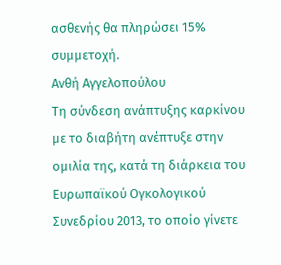ασθενής θα πληρώσει 15% συμμετοχή.
Ανθή Αγγελοπούλου
Τη σύνδεση ανάπτυξης καρκίνου με το διαβήτη ανέπτυξε στην ομιλία της, κατά τη διάρκεια του Ευρωπαϊκού Ογκολογικού Συνεδρίου 2013, το οποίο γίνετε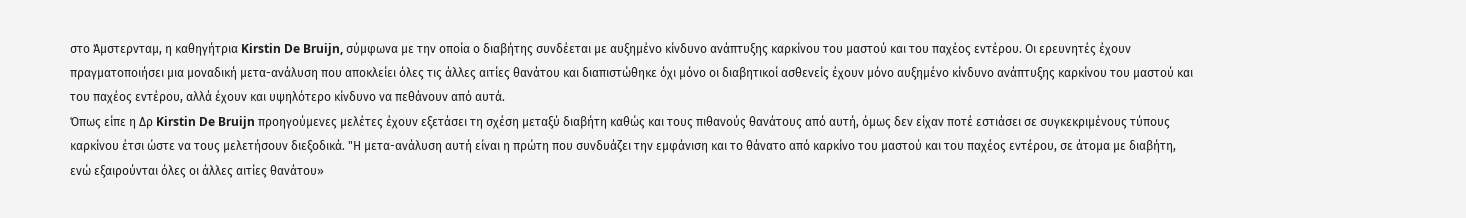στο Άμστερνταμ, η καθηγήτρια Kirstin De Bruijn, σύμφωνα με την οποία ο διαβήτης συνδέεται με αυξημένο κίνδυνο ανάπτυξης καρκίνου του μαστού και του παχέος εντέρου. Οι ερευνητές έχουν πραγματοποιήσει μια μοναδική μετα-ανάλυση που αποκλείει όλες τις άλλες αιτίες θανάτου και διαπιστώθηκε όχι μόνο οι διαβητικοί ασθενείς έχουν μόνο αυξημένο κίνδυνο ανάπτυξης καρκίνου του μαστού και του παχέος εντέρου, αλλά έχουν και υψηλότερο κίνδυνο να πεθάνουν από αυτά.
Όπως είπε η Δρ Kirstin De Bruijn προηγούμενες μελέτες έχουν εξετάσει τη σχέση μεταξύ διαβήτη καθώς και τους πιθανούς θανάτους από αυτή, όμως δεν είχαν ποτέ εστιάσει σε συγκεκριμένους τύπους καρκίνου έτσι ώστε να τους μελετήσουν διεξοδικά. "Η μετα-ανάλυση αυτή είναι η πρώτη που συνδυάζει την εμφάνιση και το θάνατο από καρκίνο του μαστού και του παχέος εντέρου, σε άτομα με διαβήτη, ενώ εξαιρούνται όλες οι άλλες αιτίες θανάτου»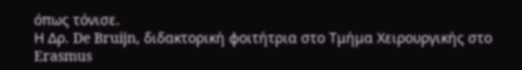όπως τόνισε.
Η Δρ. De Bruijn, διδακτορική φοιτήτρια στο Τμήμα Χειρουργικής στο Erasmus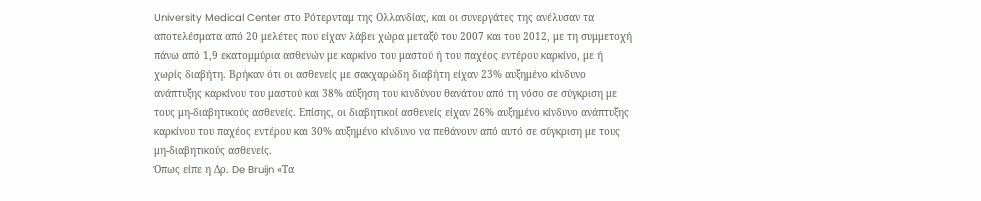University Medical Center στο Ρότερνταμ της Ολλανδίας, και οι συνεργάτες της ανέλυσαν τα αποτελέσματα από 20 μελέτες που είχαν λάβει χώρα μεταξύ του 2007 και του 2012, με τη συμμετοχή πάνω από 1,9 εκατομμύρια ασθενών με καρκίνο του μαστού ή του παχέος εντέρου καρκίνο, με ή χωρίς διαβήτη. Βρήκαν ότι οι ασθενείς με σακχαρώδη διαβήτη είχαν 23% αυξημένο κίνδυνο ανάπτυξης καρκίνου του μαστού και 38% αύξηση του κινδύνου θανάτου από τη νόσο σε σύγκριση με τους μη-διαβητικούς ασθενείς. Επίσης, οι διαβητικοί ασθενείς είχαν 26% αυξημένο κίνδυνο ανάπτυξης καρκίνου του παχέος εντέρου και 30% αυξημένο κίνδυνο να πεθάνουν από αυτό σε σύγκριση με τους μη-διαβητικούς ασθενείς.
Όπως είπε η Δρ. De Bruijn «Τα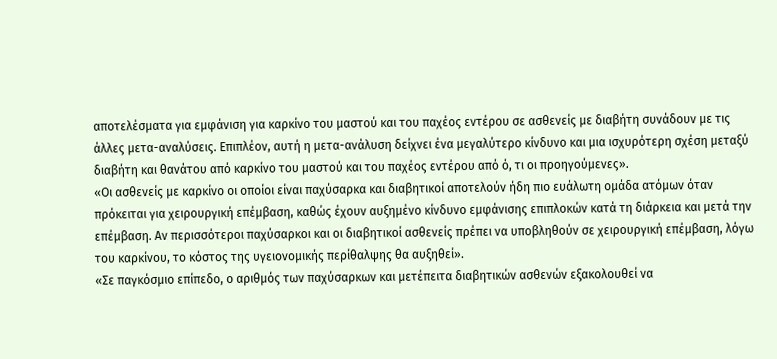αποτελέσματα για εμφάνιση για καρκίνο του μαστού και του παχέος εντέρου σε ασθενείς με διαβήτη συνάδουν με τις άλλες μετα-αναλύσεις. Επιπλέον, αυτή η μετα-ανάλυση δείχνει ένα μεγαλύτερο κίνδυνο και μια ισχυρότερη σχέση μεταξύ διαβήτη και θανάτου από καρκίνο του μαστού και του παχέος εντέρου από ό, τι οι προηγούμενες».
«Οι ασθενείς με καρκίνο οι οποίοι είναι παχύσαρκα και διαβητικοί αποτελούν ήδη πιο ευάλωτη ομάδα ατόμων όταν πρόκειται για χειρουργική επέμβαση, καθώς έχουν αυξημένο κίνδυνο εμφάνισης επιπλοκών κατά τη διάρκεια και μετά την επέμβαση. Αν περισσότεροι παχύσαρκοι και οι διαβητικοί ασθενείς πρέπει να υποβληθούν σε χειρουργική επέμβαση, λόγω του καρκίνου, το κόστος της υγειονομικής περίθαλψης θα αυξηθεί».
«Σε παγκόσμιο επίπεδο, ο αριθμός των παχύσαρκων και μετέπειτα διαβητικών ασθενών εξακολουθεί να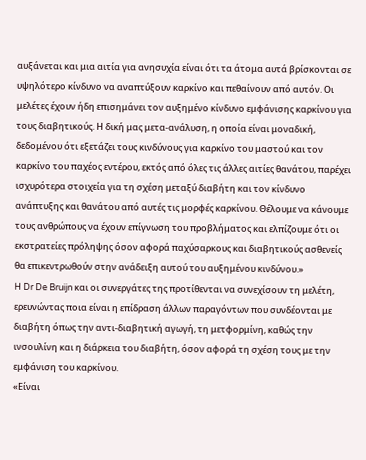αυξάνεται και μια αιτία για ανησυχία είναι ότι τα άτομα αυτά βρίσκονται σε υψηλότερο κίνδυνο να αναπτύξουν καρκίνο και πεθαίνουν από αυτόν. Οι μελέτες έχουν ήδη επισημάνει τον αυξημένο κίνδυνο εμφάνισης καρκίνου για τους διαβητικούς. Η δική μας μετα-ανάλυση, η οποία είναι μοναδική, δεδομένου ότι εξετάζει τους κινδύνους για καρκίνο του μαστού και τον καρκίνο του παχέος εντέρου, εκτός από όλες τις άλλες αιτίες θανάτου, παρέχει ισχυρότερα στοιχεία για τη σχέση μεταξύ διαβήτη και τον κίνδυνο ανάπτυξης και θανάτου από αυτές τις μορφές καρκίνου. Θέλουμε να κάνουμε τους ανθρώπους να έχουν επίγνωση του προβλήματος και ελπίζουμε ότι οι εκστρατείες πρόληψης όσον αφορά παχύσαρκους και διαβητικούς ασθενείς θα επικεντρωθούν στην ανάδειξη αυτού του αυξημένου κινδύνου.»
H Dr De Bruijn και οι συνεργάτες της προτίθενται να συνεχίσουν τη μελέτη, ερευνώντας ποια είναι η επίδραση άλλων παραγόντων που συνδέονται με διαβήτη όπως την αντι-διαβητική αγωγή, τη μετφορμίνη, καθώς την ινσουλίνη και η διάρκεια του διαβήτη, όσον αφορά τη σχέση τους με την εμφάνιση του καρκίνου.
«Είναι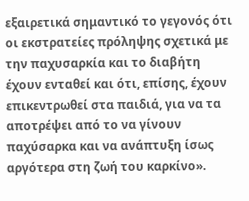εξαιρετικά σημαντικό το γεγονός ότι οι εκστρατείες πρόληψης σχετικά με την παχυσαρκία και το διαβήτη έχουν ενταθεί και ότι, επίσης, έχουν επικεντρωθεί στα παιδιά, για να τα αποτρέψει από το να γίνουν παχύσαρκα και να ανάπτυξη ίσως αργότερα στη ζωή του καρκίνο».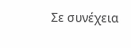Σε συνέχεια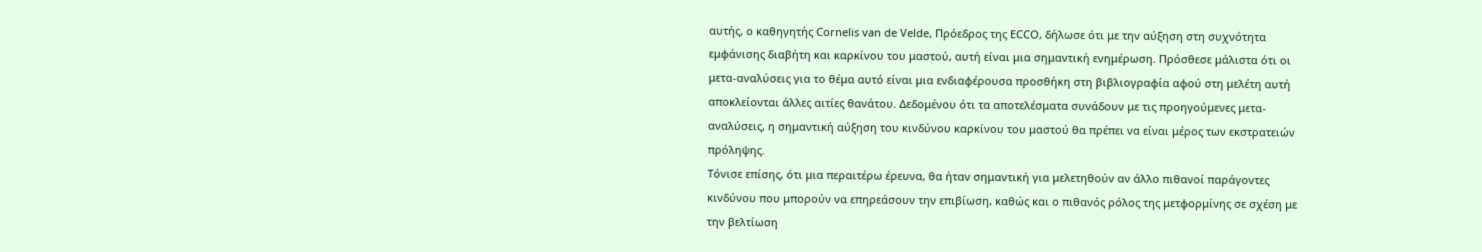αυτής, ο καθηγητής Cornelis van de Velde, Πρόεδρος της ECCO, δήλωσε ότι με την αύξηση στη συχνότητα εμφάνισης διαβήτη και καρκίνου του μαστού, αυτή είναι μια σημαντική ενημέρωση. Πρόσθεσε μάλιστα ότι οι μετα-αναλύσεις για το θέμα αυτό είναι μια ενδιαφέρουσα προσθήκη στη βιβλιογραφία αφού στη μελέτη αυτή αποκλείονται άλλες αιτίες θανάτου. Δεδομένου ότι τα αποτελέσματα συνάδουν με τις προηγούμενες μετα-αναλύσεις, η σημαντική αύξηση του κινδύνου καρκίνου του μαστού θα πρέπει να είναι μέρος των εκστρατειών πρόληψης.
Τόνισε επίσης, ότι μια περαιτέρω έρευνα, θα ήταν σημαντική για μελετηθούν αν άλλο πιθανοί παράγοντες κινδύνου που μπορούν να επηρεάσουν την επιβίωση, καθώς και ο πιθανός ρόλος της μετφορμίνης σε σχέση με την βελτίωση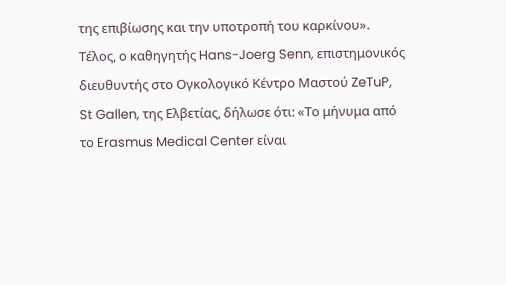της επιβίωσης και την υποτροπή του καρκίνου».
Τέλος, ο καθηγητής Hans-Joerg Senn, επιστημονικός διευθυντής στο Ογκολογικό Κέντρο Μαστού ZeTuP, St Gallen, της Ελβετίας, δήλωσε ότι: «Το μήνυμα από το Erasmus Medical Center είναι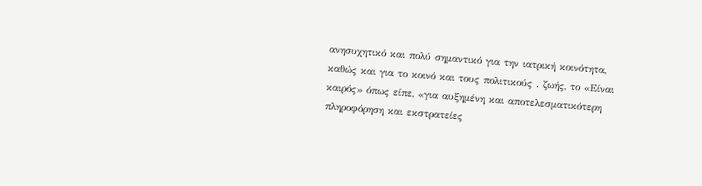ανησυχητικό και πολύ σημαντικό για την ιατρική κοινότητα, καθώς και για το κοινό και τους πολιτικούς . ζωής, το «Είναι καιρός» όπως είπε, «για αυξημένη και αποτελεσματικότερη πληροφόρηση και εκστρατείες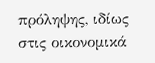πρόληψης, ιδίως στις οικονομικά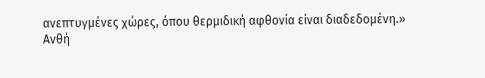ανεπτυγμένες χώρες, όπου θερμιδική αφθονία είναι διαδεδομένη.»
Ανθή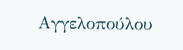Αγγελοπούλου